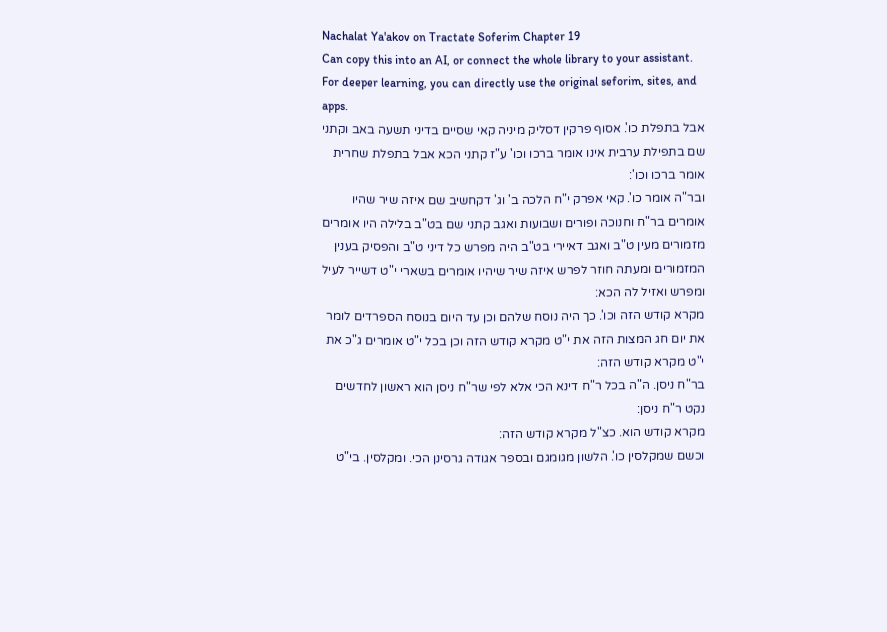Nachalat Ya'akov on Tractate Soferim Chapter 19
Can copy this into an AI, or connect the whole library to your assistant. For deeper learning, you can directly use the original seforim, sites, and apps.
אבל בתפלת כו'. אסוף פרקין דסליק מיניה קאי שסיים בדיני תשעה באב וקתני שם בתפילת ערבית אינו אומר ברכו וכו' ע"ז קתני הכא אבל בתפלת שחרית אומר ברכו וכו':
ובר"ה אומר כו'. קאי אפרק י"ח הלכה ב' וג' דקחשיב שם איזה שיר שהיו אומרים בר"ח וחנוכה ופורים ושבועות ואגב קתני שם בט"ב בלילה היו אומרים מזמורים מעין ט"ב ואגב דאיירי בט"ב היה מפרש כל דיני ט"ב והפסיק בענין המזמורים ומעתה חוזר לפרש איזה שיר שיהיו אומרים בשארי י"ט דשייר לעיל ומפרש ואזיל לה הכא:
מקרא קודש הזה וכו'. כך היה נוסח שלהם וכן עד היום בנוסח הספרדים לומר את יום חג המצות הזה את י"ט מקרא קודש הזה וכן בכל י"ט אומרים ג"כ את י"ט מקרא קודש הזה:
בר"ח ניסן. ה"ה בכל ר"ח דינא הכי אלא לפי שר"ח ניסן הוא ראשון לחדשים נקט ר"ח ניסן:
מקרא קודש הוא. כצ"ל מקרא קודש הזה:
וכשם שמקלסין כו'. הלשון מגומגם ובספר אגודה גרסינן הכי. ומקלסין. בי"ט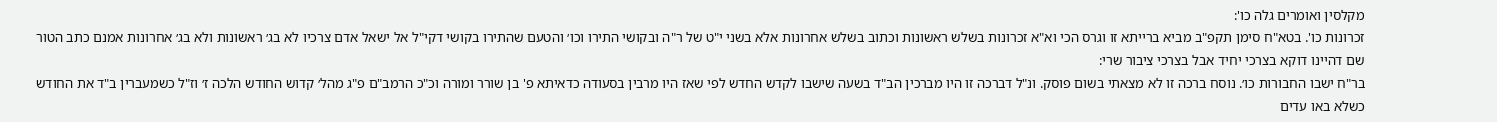מקלסין ואומרים גלה כו':
זכרונות כו'. בטא"ח סימן תקפ"ב מביא ברייתא זו וגרס הכי וא"א זכרונות בשלש ראשונות וכתוב בשלש אחרונות אלא בשני י"ט של ר"ה ובקושי התירו וכו׳ והטעם שהתירו בקושי דקי"ל אל ישאל אדם צרכיו לא בג׳ ראשונות ולא בג׳ אחרונות אמנם כתב הטור שם דהיינו דוקא בצרכי יחיד אבל בצרכי ציבור שרי:
בר"ח ישבו החבורות כו׳. נוסח ברכה זו לא מצאתי בשום פוסק. ונ"ל דברכה זו היו מברכין הב"ד בשעה שישבו לקדש החדש לפי שאז היו מרבין בסעודה כדאיתא פ' בן שורר ומורה וכ"כ הרמב"ם פ"ג מהל׳ קדוש החודש הלכה ז׳ וז"ל כשמעברין ב"ד את החודש כשלא באו עדים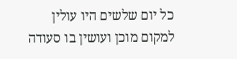כל יום שלשים היו עולין למקום מוכן ועושין בו סעודה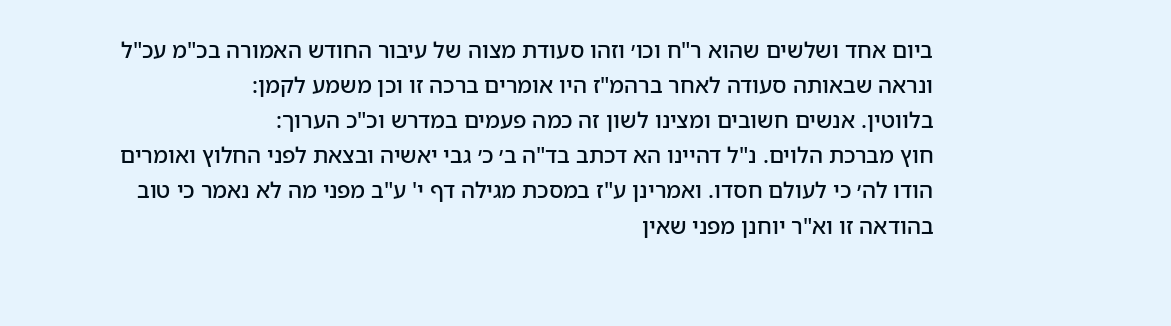ביום אחד ושלשים שהוא ר"ח וכו׳ וזהו סעודת מצוה של עיבור החודש האמורה בכ"מ עכ"ל ונראה שבאותה סעודה לאחר ברהמ"ז היו אומרים ברכה זו וכן משמע לקמן:
בלווטין. אנשים חשובים ומצינו לשון זה כמה פעמים במדרש וכ"כ הערוך:
חוץ מברכת הלוים. נ"ל דהיינו הא דכתב בד"ה ב׳ כ׳ גבי יאשיה ובצאת לפני החלוץ ואומרים הודו לה׳ כי לעולם חסדו. ואמרינן ע"ז במסכת מגילה דף י' ע"ב מפני מה לא נאמר כי טוב בהודאה זו וא"ר יוחנן מפני שאין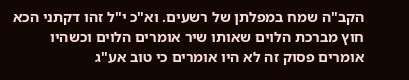הקב"ה שמח במפלתן של רשעים. וא"כ י"ל זהו דקתני הכא חוץ מברכת הלוים שאותו שיר אומרים הלוים וכשהיו אומרים פסוק זה לא היו אומרים כי טוב אע"ג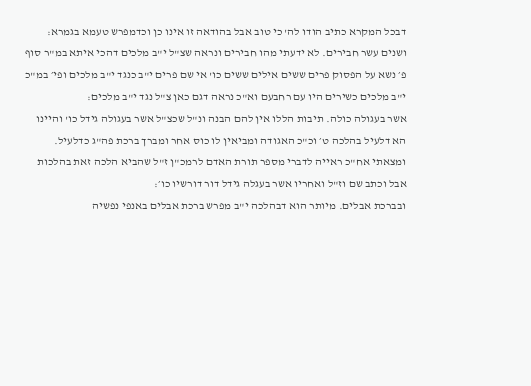דבכל המקרא כתיב הודו לה' כי טוב אבל בהודאה זו אינו כן וכדמפרש טעמא בגמרא:
ושנים עשר חבירים. לא ידעתי מהו חבירים ונראה שצ"ל י"ב מלכים דהכי איתא במ"ר סוף פ׳ נשא על הפסוק פרים ששים אילים ששים כו' אי שם פרים י"ב כנגד י"ב מלכים ופי׳ במ"כ י"ב מלכים כשירים היו עם רחבעם וא"כ נראה דגם כאן צ"ל נגד י"ב מלכים:
אשר בעגולה כולה. תיבות הללו אין להם הבנה ונ"ל שכצ"ל אשר בעגולה גידל כו' והיינו הא דלעיל בהלכה ט׳ וכ"כ האגודה ומביאין לו כוס אחר ומברך ברכת פה"ג כדלעיל. ומצאתי אח"כ ראייה לדברי מספר תורת האדם לרמכ"ן ז"ל שהביא הלכה זאת בהלכות אבל וכתב שם וז"ל ואחריו אשר בעגלה גידל דור דורשיו כו׳:
ובברכת אבלים. מיותר הוא דבהלכה י"ב מפרש ברכת אבלים באנפי נפשיה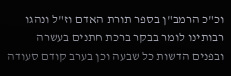וכ"כ הרמב"ן בספר תורת האדם וז"ל ונהגו רבותינו לומר בבקר ברכת חתנים בעשרה ובפנים הדשות כל שבעה וכן בערב קודם סעודה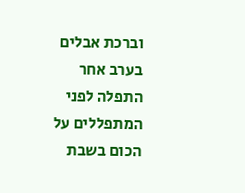וברכת אבלים בערב אחר התפלה לפני המתפללים על הכום בשבת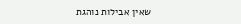שאין אבילות נוהגת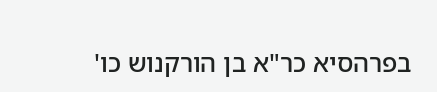בפרהסיא כר"א בן הורקנוש כו'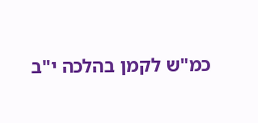כמ"ש לקמן בהלכה י"ב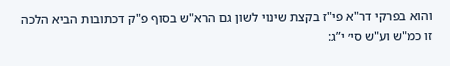והוא בפרקי דר"א פי"ז בקצת שינוי לשון גם הרא"ש בסוף פ"ק דכתובות הביא הלכה זו כמ"ש וע"ש סי׳ י”ג: